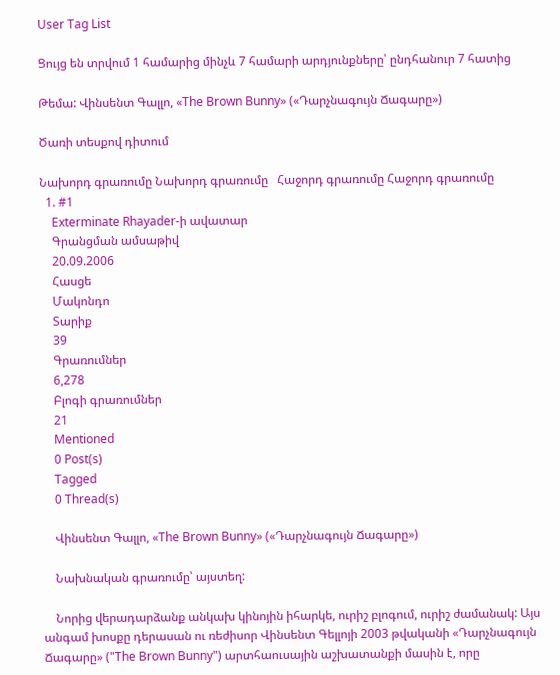User Tag List

Ցույց են տրվում 1 համարից մինչև 7 համարի արդյունքները՝ ընդհանուր 7 հատից

Թեմա: Վինսենտ Գալլո, «The Brown Bunny» («Դարչնագույն Ճագարը»)

Ծառի տեսքով դիտում

Նախորդ գրառումը Նախորդ գրառումը   Հաջորդ գրառումը Հաջորդ գրառումը
  1. #1
    Exterminate Rhayader-ի ավատար
    Գրանցման ամսաթիվ
    20.09.2006
    Հասցե
    Մակոնդո
    Տարիք
    39
    Գրառումներ
    6,278
    Բլոգի գրառումներ
    21
    Mentioned
    0 Post(s)
    Tagged
    0 Thread(s)

    Վինսենտ Գալլո, «The Brown Bunny» («Դարչնագույն Ճագարը»)

    Նախնական գրառումը՝ այստեղ:

    Նորից վերադարձանք անկախ կինոյին իհարկե, ուրիշ բլոգում, ուրիշ ժամանակ: Այս անգամ խոսքը դերասան ու ռեժիսոր Վինսենտ Գելլոյի 2003 թվականի «Դարչնագույն Ճագարը» ("The Brown Bunny") արտհաուսային աշխատանքի մասին է, որը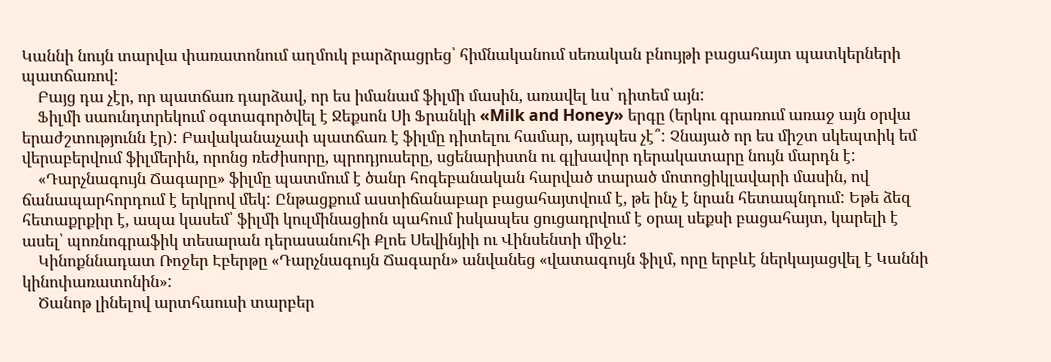Կաննի նույն տարվա փառատոնում աղմուկ բարձրացրեց՝ հիմնականում սեռական բնույթի բացահայտ պատկերների պատճառով:
    Բայց դա չէր, որ պատճառ դարձավ, որ ես իմանամ ֆիլմի մասին, առավել ևս՝ դիտեմ այն:
    Ֆիլմի սաունդտրեկում օգտագործվել է Ջեքսոն Սի Ֆրանկի «Milk and Honey» երգը (երկու գրառում առաջ այն օրվա երաժշտությունն էր): Բավականաչափ պատճառ է ֆիլմը դիտելու համար, այդպես չէ՞: Չնայած որ ես միշտ սկեպտիկ եմ վերաբերվում ֆիլմերին, որոնց ռեժիսորը, պրոդյուսերը, սցենարիստն ու գլխավոր դերակատարը նույն մարդն է:
    «Դարչնագույն Ճագարը» ֆիլմը պատմում է ծանր հոգեբանական հարված տարած մոտոցիկլավարի մասին, ով ճանապարհորդում է երկրով մեկ: Ընթացքում աստիճանաբար բացահայտվում է, թե ինչ է նրան հետապնդում: Եթե ձեզ հետաքրքիր է, ապա կասեմ՝ ֆիլմի կուլմինացիոն պահում իսկապես ցուցադրվում է օրալ սեքսի բացահայտ, կարելի է ասել՝ պոռնոգրաֆիկ տեսարան դերասանուհի Քլոե Սեվինյիի ու Վինսենտի միջև:
    Կինոքննադատ Ռոջեր Էբերթը «Դարչնագույն Ճագարն» անվանեց «վատագույն ֆիլմ, որը երբևէ ներկայացվել է Կաննի կինոփառատոնին»:
    Ծանոթ լինելով արտհաուսի տարբեր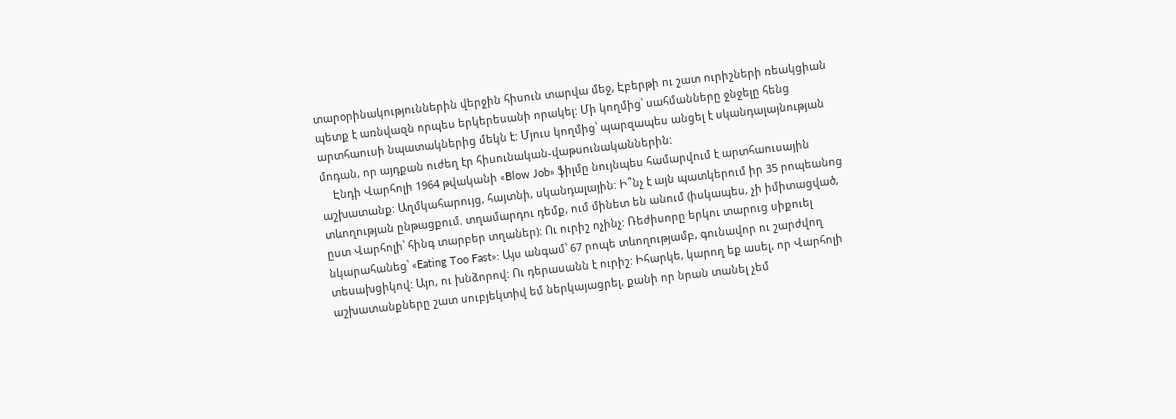տարօրինակություններին վերջին հիսուն տարվա մեջ, Էբերթի ու շատ ուրիշների ռեակցիան պետք է առնվազն որպես երկերեսանի որակել: Մի կողմից՝ սահմանները ջնջելը հենց արտհաուսի նպատակներից մեկն է: Մյուս կողմից՝ պարզապես անցել է սկանդալայնության մոդան, որ այդքան ուժեղ էր հիսունական-վաթսունականներին:
    Էնդի Վարհոլի 1964 թվականի «Blow Job» ֆիլմը նույնպես համարվում է արտհաուսային աշխատանք: Աղմկահարույց, հայտնի, սկանդալային: Ի՞նչ է այն պատկերում իր 35 րոպեանոց տևողության ընթացքում. տղամարդու դեմք, ում մինետ են անում (իսկապես, չի իմիտացված, ըստ Վարհոլի՝ հինգ տարբեր տղաներ): Ու ուրիշ ոչինչ: Ռեժիսորը երկու տարուց սիքուել նկարահանեց՝ «Eating Too Fast»: Այս անգամ՝ 67 րոպե տևողությամբ, գունավոր ու շարժվող տեսախցիկով: Այո, ու խնձորով: Ու դերասանն է ուրիշ: Իհարկե, կարող եք ասել, որ Վարհոլի աշխատանքները շատ սուբյեկտիվ եմ ներկայացրել, քանի որ նրան տանել չեմ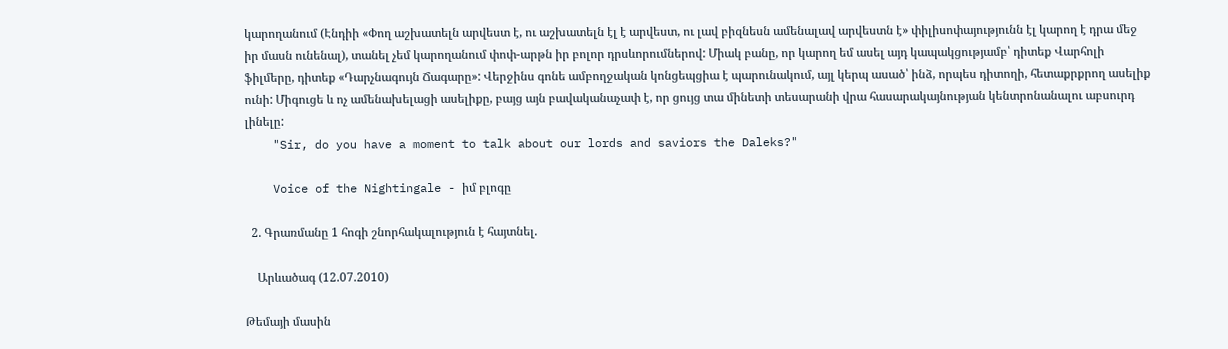կարողանում (Էնդիի «Փող աշխատելն արվեստ է, ու աշխատելն էլ է արվեստ, ու լավ բիզնեսն ամենալավ արվեստն է» փիլիսոփայությունն էլ կարող է դրա մեջ իր մասն ունենալ), տանել չեմ կարողանում փոփ-արթն իր բոլոր դրսևորումներով: Միակ բանը, որ կարող եմ ասել այդ կապակցությամբ՝ դիտեք Վարհոլի ֆիլմերը, դիտեք «Դարչնագույն Ճագարը»: Վերջինս գոնե ամբողջական կոնցեպցիա է պարունակում, այլ կերպ ասած՝ ինձ, որպես դիտողի, հետաքրքրող ասելիք ունի: Միգուցե և ոչ ամենախելացի ասելիքը, բայց այն բավականաչափ է, որ ցույց տա մինետի տեսարանի վրա հասարակայնության կենտրոնանալու աբսուրդ լինելը:
    "Sir, do you have a moment to talk about our lords and saviors the Daleks?"

    Voice of the Nightingale - իմ բլոգը

  2. Գրառմանը 1 հոգի շնորհակալություն է հայտնել.

    Արևածագ (12.07.2010)

Թեմայի մասին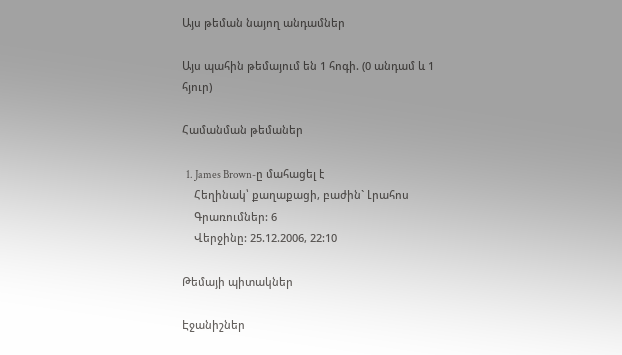Այս թեման նայող անդամներ

Այս պահին թեմայում են 1 հոգի. (0 անդամ և 1 հյուր)

Համանման թեմաներ

  1. James Brown-ը մահացել է
    Հեղինակ՝ քաղաքացի, բաժին` Լրահոս
    Գրառումներ: 6
    Վերջինը: 25.12.2006, 22:10

Թեմայի պիտակներ

Էջանիշներ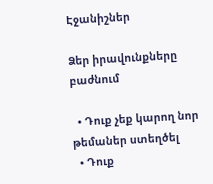Էջանիշներ

Ձեր իրավունքները բաժնում

  • Դուք չեք կարող նոր թեմաներ ստեղծել
  • Դուք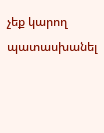չեք կարող պատասխանել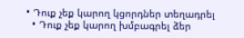• Դուք չեք կարող կցորդներ տեղադրել
  • Դուք չեք կարող խմբագրել ձեր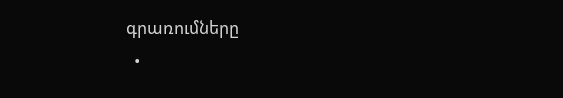գրառումները
  •